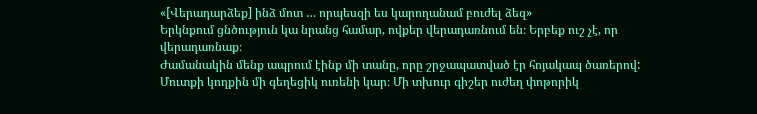«[Վերադարձեք] ինձ մոտ … որպեսզի ես կարողանամ բուժել ձեզ»
Երկնքում ցնծություն կա նրանց համար, ովքեր վերադառնում են։ Երբեք ուշ չէ, որ վերադառնաք։
Ժամանակին մենք ապրում էինք մի տանը, որը շրջապատված էր հոյակապ ծառերով: Մուտքի կողքին մի գեղեցիկ ուռենի կար։ Մի տխուր գիշեր ուժեղ փոթորիկ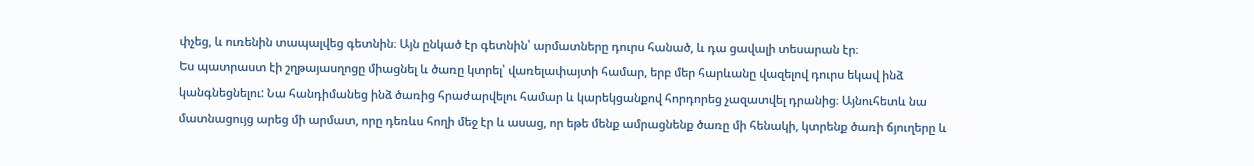փչեց, և ուռենին տապալվեց գետնին։ Այն ընկած էր գետնին՝ արմատները դուրս հանած, և դա ցավալի տեսարան էր։
Ես պատրաստ էի շղթայասղոցը միացնել և ծառը կտրել՝ վառելափայտի համար, երբ մեր հարևանը վազելով դուրս եկավ ինձ կանգնեցնելու: Նա հանդիմանեց ինձ ծառից հրաժարվելու համար և կարեկցանքով հորդորեց չազատվել դրանից։ Այնուհետև նա մատնացույց արեց մի արմատ, որը դեռևս հողի մեջ էր և ասաց, որ եթե մենք ամրացնենք ծառը մի հենակի, կտրենք ծառի ճյուղերը և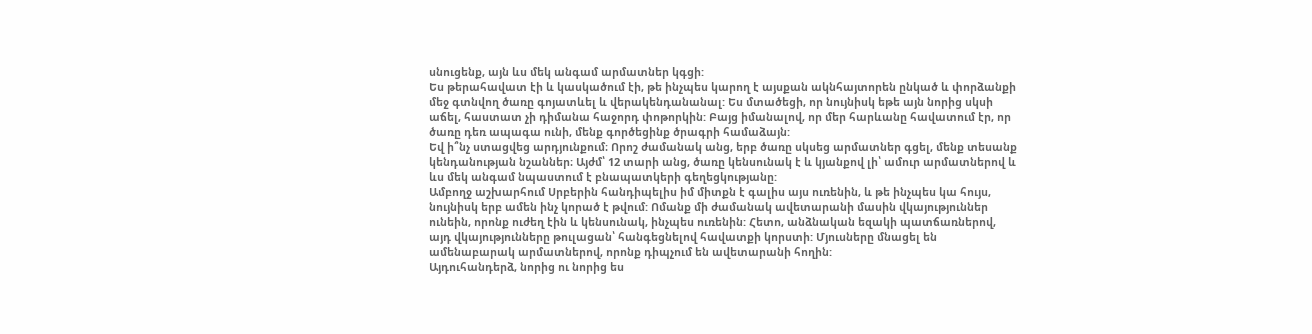սնուցենք, այն ևս մեկ անգամ արմատներ կգցի:
Ես թերահավատ էի և կասկածում էի, թե ինչպես կարող է այսքան ակնհայտորեն ընկած և փորձանքի մեջ գտնվող ծառը գոյատևել և վերակենդանանալ: Ես մտածեցի, որ նույնիսկ եթե այն նորից սկսի աճել, հաստատ չի դիմանա հաջորդ փոթորկին: Բայց իմանալով, որ մեր հարևանը հավատում էր, որ ծառը դեռ ապագա ունի, մենք գործեցինք ծրագրի համաձայն:
Եվ ի՞նչ ստացվեց արդյունքում։ Որոշ ժամանակ անց, երբ ծառը սկսեց արմատներ գցել, մենք տեսանք կենդանության նշաններ։ Այժմ՝ 12 տարի անց, ծառը կենսունակ է և կյանքով լի՝ ամուր արմատներով և ևս մեկ անգամ նպաստում է բնապատկերի գեղեցկությանը:
Ամբողջ աշխարհում Սրբերին հանդիպելիս իմ միտքն է գալիս այս ուռենին, և թե ինչպես կա հույս, նույնիսկ երբ ամեն ինչ կորած է թվում: Ոմանք մի ժամանակ ավետարանի մասին վկայություններ ունեին, որոնք ուժեղ էին և կենսունակ, ինչպես ուռենին: Հետո, անձնական եզակի պատճառներով, այդ վկայությունները թուլացան՝ հանգեցնելով հավատքի կորստի: Մյուսները մնացել են ամենաբարակ արմատներով, որոնք դիպչում են ավետարանի հողին:
Այդուհանդերձ, նորից ու նորից ես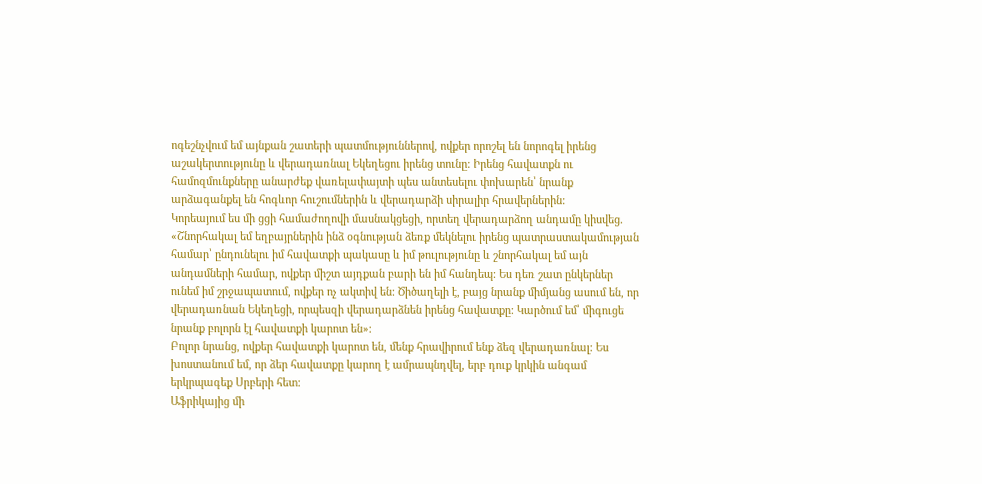ոգեշնչվում եմ այնքան շատերի պատմություններով, ովքեր որոշել են նորոգել իրենց աշակերտությունը և վերադառնալ Եկեղեցու իրենց տունը: Իրենց հավատքն ու համոզմունքները անարժեք վառելափայտի պես անտեսելու փոխարեն՝ նրանք արձագանքել են հոգևոր հուշումներին և վերադարձի սիրալիր հրավերներին:
Կորեայում ես մի ցցի համաժողովի մասնակցեցի, որտեղ վերադարձող անդամը կիսվեց. «Շնորհակալ եմ եղբայրներին ինձ օգնության ձեռք մեկնելու իրենց պատրաստակամության համար՝ ընդունելու իմ հավատքի պակասը և իմ թուլությունը և շնորհակալ եմ այն անդամների համար, ովքեր միշտ այդքան բարի են իմ հանդեպ: Ես դեռ շատ ընկերներ ունեմ իմ շրջապատում, ովքեր ոչ ակտիվ են: Ծիծաղելի է, բայց նրանք միմյանց ասում են, որ վերադառնան Եկեղեցի, որպեսզի վերադարձնեն իրենց հավատքը: Կարծում եմ՝ միգուցե նրանք բոլորն էլ հավատքի կարոտ են»։
Բոլոր նրանց, ովքեր հավատքի կարոտ են, մենք հրավիրում ենք ձեզ վերադառնալ: Ես խոստանում եմ, որ ձեր հավատքը կարող է ամրապնդվել, երբ դուք կրկին անգամ երկրպագեք Սրբերի հետ:
Աֆրիկայից մի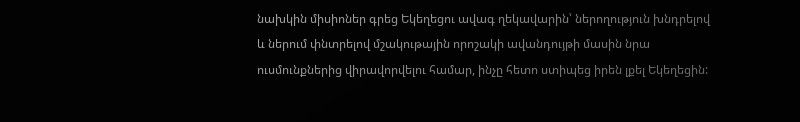նախկին միսիոներ գրեց Եկեղեցու ավագ ղեկավարին՝ ներողություն խնդրելով և ներում փնտրելով մշակութային որոշակի ավանդույթի մասին նրա ուսմունքներից վիրավորվելու համար, ինչը հետո ստիպեց իրեն լքել Եկեղեցին: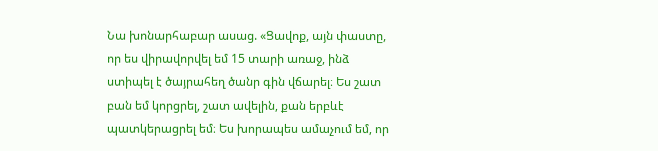Նա խոնարհաբար ասաց. «Ցավոք, այն փաստը, որ ես վիրավորվել եմ 15 տարի առաջ, ինձ ստիպել է ծայրահեղ ծանր գին վճարել։ Ես շատ բան եմ կորցրել, շատ ավելին, քան երբևէ պատկերացրել եմ։ Ես խորապես ամաչում եմ, որ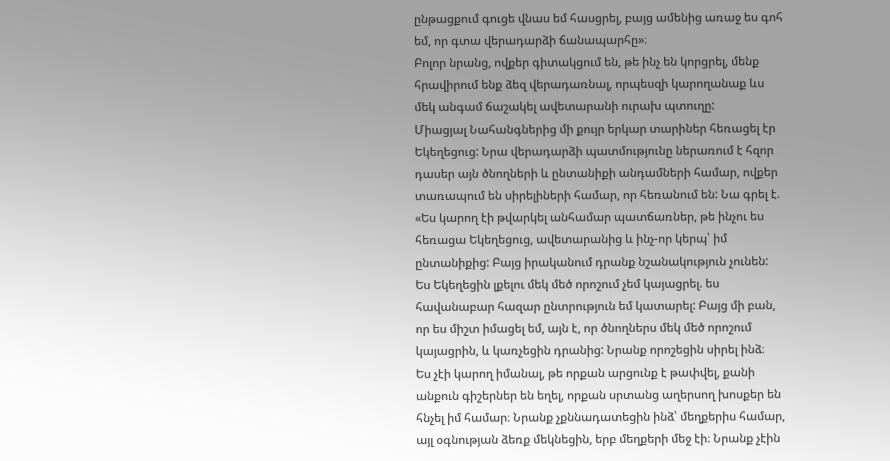ընթացքում գուցե վնաս եմ հասցրել, բայց ամենից առաջ ես գոհ եմ, որ գտա վերադարձի ճանապարհը»։
Բոլոր նրանց, ովքեր գիտակցում են, թե ինչ են կորցրել, մենք հրավիրում ենք ձեզ վերադառնալ, որպեսզի կարողանաք ևս մեկ անգամ ճաշակել ավետարանի ուրախ պտուղը:
Միացյալ Նահանգներից մի քույր երկար տարիներ հեռացել էր Եկեղեցուց: Նրա վերադարձի պատմությունը ներառում է հզոր դասեր այն ծնողների և ընտանիքի անդամների համար, ովքեր տառապում են սիրելիների համար, որ հեռանում են: Նա գրել է.
«Ես կարող էի թվարկել անհամար պատճառներ, թե ինչու ես հեռացա Եկեղեցուց, ավետարանից և ինչ-որ կերպ՝ իմ ընտանիքից: Բայց իրականում դրանք նշանակություն չունեն: Ես Եկեղեցին լքելու մեկ մեծ որոշում չեմ կայացրել. ես հավանաբար հազար ընտրություն եմ կատարել: Բայց մի բան, որ ես միշտ իմացել եմ, այն է, որ ծնողներս մեկ մեծ որոշում կայացրին, և կառչեցին դրանից: Նրանք որոշեցին սիրել ինձ։
Ես չէի կարող իմանալ, թե որքան արցունք է թափվել, քանի անքուն գիշերներ են եղել, որքան սրտանց աղերսող խոսքեր են հնչել իմ համար։ Նրանք չքննադատեցին ինձ՝ մեղքերիս համար, այլ օգնության ձեռք մեկնեցին, երբ մեղքերի մեջ էի։ Նրանք չէին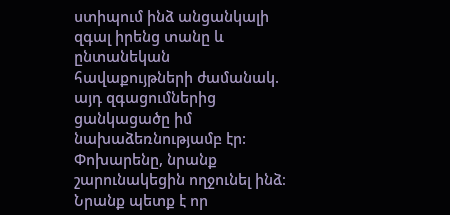ստիպում ինձ անցանկալի զգալ իրենց տանը և ընտանեկան հավաքույթների ժամանակ. այդ զգացումներից ցանկացածը իմ նախաձեռնությամբ էր: Փոխարենը, նրանք շարունակեցին ողջունել ինձ։ Նրանք պետք է որ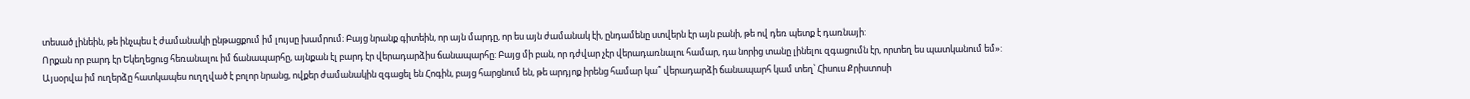տեսած լինեին, թե ինչպես է ժամանակի ընթացքում իմ լույսը խամրում։ Բայց նրանք գիտեին, որ այն մարդը, որ ես այն ժամանակ էի, ընդամենը ստվերն էր այն բանի, թե ով դեռ պետք է դառնայի:
Որքան որ բարդ էր Եկեղեցուց հեռանալու իմ ճանապարհը, այնքան էլ բարդ էր վերադարձիս ճանապարհը: Բայց մի բան, որ դժվար չէր վերադառնալու համար, դա նորից տանը լինելու զգացումն էր, որտեղ ես պատկանում եմ»:
Այսօրվա իմ ուղերձը հատկապես ուղղված է բոլոր նրանց, ովքեր ժամանակին զգացել են Հոգին, բայց հարցնում են, թե արդյոք իրենց համար կա՞ վերադարձի ճանապարհ կամ տեղ՝ Հիսուս Քրիստոսի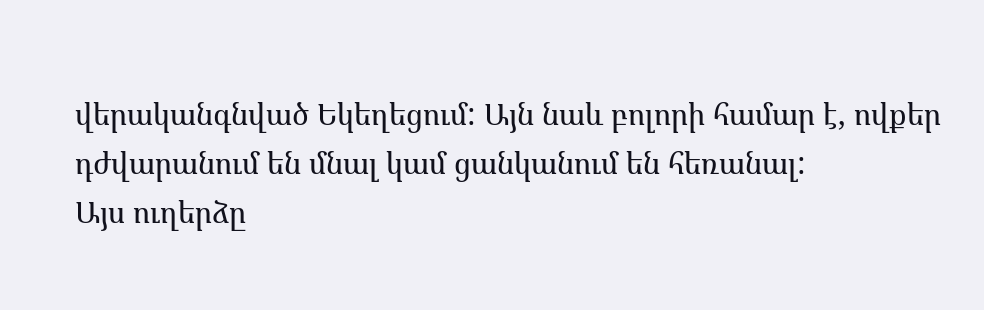վերականգնված Եկեղեցում: Այն նաև բոլորի համար է, ովքեր դժվարանում են մնալ կամ ցանկանում են հեռանալ:
Այս ուղերձը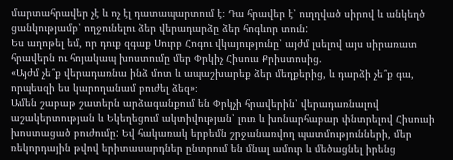մարտահրավեր չէ և ոչ էլ դատապարտում է։ Դա հրավեր է՝ ուղղված սիրով և անկեղծ ցանկությամբ՝ ողջունելու ձեր վերադարձը ձեր հոգևոր տուն:
Ես աղոթել եմ, որ դուք զգաք Սուրբ Հոգու վկայությունը՝ այժմ լսելով այս սիրառատ հրավերն ու հոյակապ խոստումը մեր Փրկիչ Հիսուս Քրիստոսից.
«Այժմ չե՞ք վերադառնա ինձ մոտ և ապաշխարեք ձեր մեղքերից, և դարձի չե՞ք գա, որպեսզի ես կարողանամ բուժել ձեզ»։
Ամեն շաբաթ շատերն արձագանքում են Փրկչի հրավերին՝ վերադառնալով աշակերտության և Եկեղեցում ակտիվության՝ լուռ և խոնարհաբար փնտրելով Հիսուսի խոստացած բուժումը: Եվ հակառակ երբեմն շրջանառվող պատմությունների, մեր ռեկորդային թվով երիտասարդներ ընտրում են մնալ ամուր և մեծացնել իրենց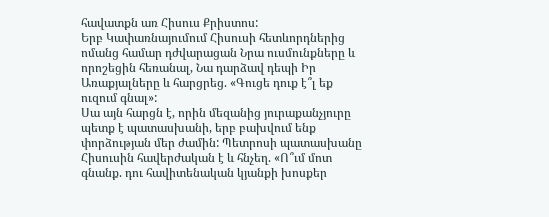հավատքն առ Հիսուս Քրիստոս:
Երբ Կափառնայումում Հիսուսի հետևորդներից ոմանց համար դժվարացան Նրա ուսմունքները և որոշեցին հեռանալ, Նա դարձավ դեպի Իր Առաքյալները և հարցրեց. «Գուցե դուք է՞լ եք ուզում գնալ»:
Սա այն հարցն է, որին մեզանից յուրաքանչյուրը պետք է պատասխանի, երբ բախվում ենք փորձության մեր ժամին: Պետրոսի պատասխանը Հիսուսին հավերժական է և հնչեղ. «Ո՞ւմ մոտ գնանք. դու հավիտենական կյանքի խոսքեր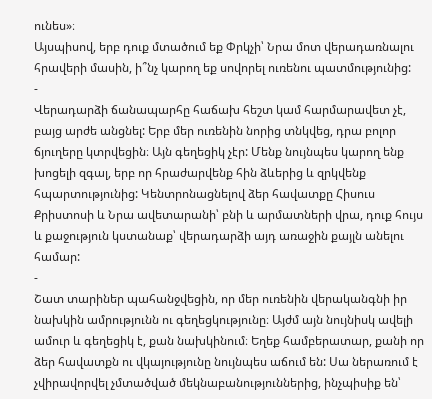ունես»։
Այսպիսով, երբ դուք մտածում եք Փրկչի՝ Նրա մոտ վերադառնալու հրավերի մասին, ի՞նչ կարող եք սովորել ուռենու պատմությունից:
-
Վերադարձի ճանապարհը հաճախ հեշտ կամ հարմարավետ չէ, բայց արժե անցնել: Երբ մեր ուռենին նորից տնկվեց, դրա բոլոր ճյուղերը կտրվեցին։ Այն գեղեցիկ չէր: Մենք նույնպես կարող ենք խոցելի զգալ, երբ որ հրաժարվենք հին ձևերից և զրկվենք հպարտությունից: Կենտրոնացնելով ձեր հավատքը Հիսուս Քրիստոսի և Նրա ավետարանի՝ բնի և արմատների վրա, դուք հույս և քաջություն կստանաք՝ վերադարձի այդ առաջին քայլն անելու համար:
-
Շատ տարիներ պահանջվեցին, որ մեր ուռենին վերականգնի իր նախկին ամրությունն ու գեղեցկությունը։ Այժմ այն նույնիսկ ավելի ամուր և գեղեցիկ է, քան նախկինում։ Եղեք համբերատար, քանի որ ձեր հավատքն ու վկայությունը նույնպես աճում են: Սա ներառում է չվիրավորվել չմտածված մեկնաբանություններից, ինչպիսիք են՝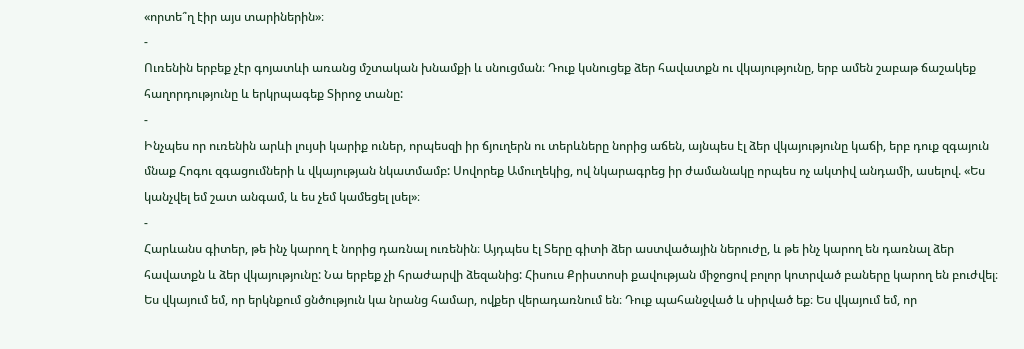«որտե՞ղ էիր այս տարիներին»։
-
Ուռենին երբեք չէր գոյատևի առանց մշտական խնամքի և սնուցման։ Դուք կսնուցեք ձեր հավատքն ու վկայությունը, երբ ամեն շաբաթ ճաշակեք հաղորդությունը և երկրպագեք Տիրոջ տանը:
-
Ինչպես որ ուռենին արևի լույսի կարիք ուներ, որպեսզի իր ճյուղերն ու տերևները նորից աճեն, այնպես էլ ձեր վկայությունը կաճի, երբ դուք զգայուն մնաք Հոգու զգացումների և վկայության նկատմամբ: Սովորեք Ամուղեկից, ով նկարագրեց իր ժամանակը որպես ոչ ակտիվ անդամի, ասելով. «Ես կանչվել եմ շատ անգամ, և ես չեմ կամեցել լսել»։
-
Հարևանս գիտեր, թե ինչ կարող է նորից դառնալ ուռենին։ Այդպես էլ Տերը գիտի ձեր աստվածային ներուժը, և թե ինչ կարող են դառնալ ձեր հավատքն և ձեր վկայությունը: Նա երբեք չի հրաժարվի ձեզանից: Հիսուս Քրիստոսի քավության միջոցով բոլոր կոտրված բաները կարող են բուժվել։
Ես վկայում եմ, որ երկնքում ցնծություն կա նրանց համար, ովքեր վերադառնում են։ Դուք պահանջված և սիրված եք։ Ես վկայում եմ, որ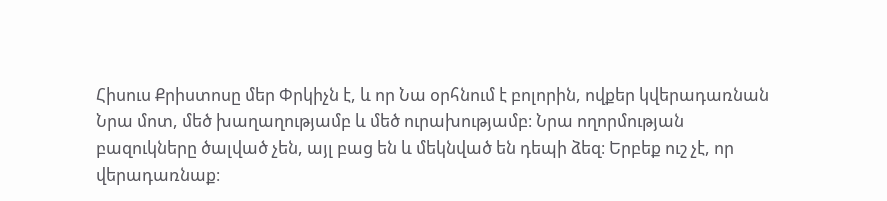Հիսուս Քրիստոսը մեր Փրկիչն է, և որ Նա օրհնում է բոլորին, ովքեր կվերադառնան Նրա մոտ, մեծ խաղաղությամբ և մեծ ուրախությամբ։ Նրա ողորմության բազուկները ծալված չեն, այլ բաց են և մեկնված են դեպի ձեզ։ Երբեք ուշ չէ, որ վերադառնաք։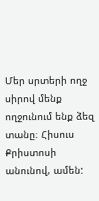Մեր սրտերի ողջ սիրով մենք ողջունում ենք ձեզ տանը։ Հիսուս Քրիստոսի անունով, ամեն: